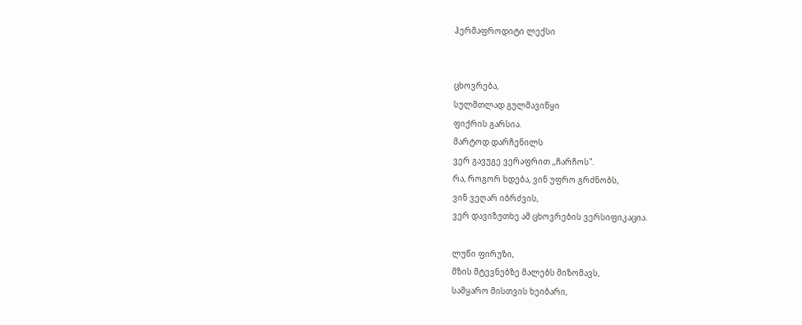ჰერმაფროდიტი ლექსი


ცხოვრება,
სულმთლად გულმავიწყი
ფიქრის გარსია.
მარტოდ დარჩენილს
ვერ გავუგე ვერაფრით ,,ჩარჩოს".
რა, როგორ ხდება, ვინ უფრო გრძნობს,
ვინ ვეღარ იბრძვის,
ვერ დავიზუთხე ამ ცხოვრების ვერსიფიკაცია.

ლუწი ფირუზი,
მზის მტევნებზე მალებს მიზომავს,
სამყარო მისთვის ხეიბარი,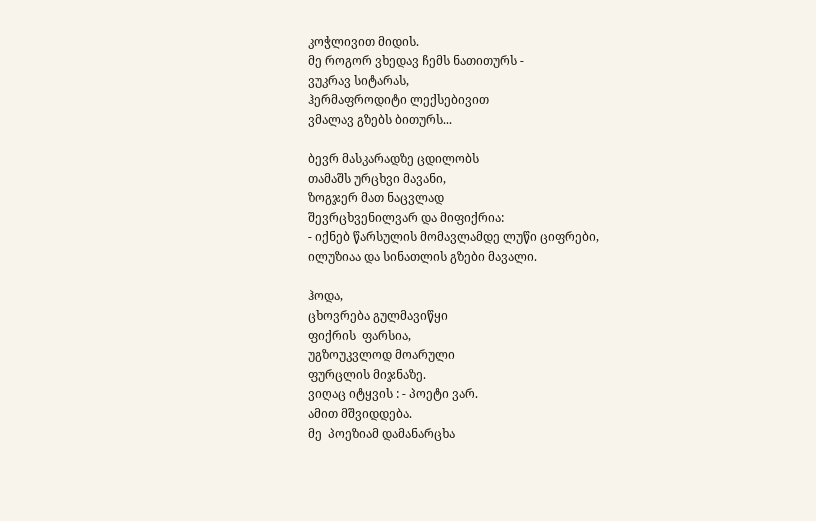კოჭლივით მიდის.
მე როგორ ვხედავ ჩემს ნათითურს -
ვუკრავ სიტარას,
ჰერმაფროდიტი ლექსებივით
ვმალავ გზებს ბითურს...

ბევრ მასკარადზე ცდილობს
თამაშს ურცხვი მავანი,
ზოგჯერ მათ ნაცვლად
შევრცხვენილვარ და მიფიქრია:
- იქნებ წარსულის მომავლამდე ლუწი ციფრები,
ილუზიაა და სინათლის გზები მავალი.

ჰოდა,
ცხოვრება გულმავიწყი
ფიქრის  ფარსია,
უგზოუკვლოდ მოარული
ფურცლის მიჯნაზე.
ვიღაც იტყვის : - პოეტი ვარ.
ამით მშვიდდება.
მე  პოეზიამ დამანარცხა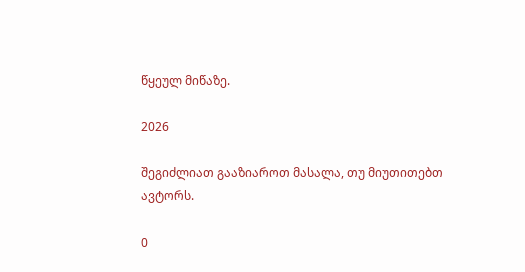წყეულ მიწაზე.

2026

შეგიძლიათ გააზიაროთ მასალა, თუ მიუთითებთ ავტორს.

0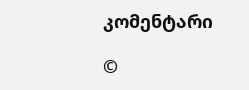კომენტარი

©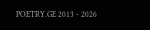POETRY.GE 2013 - 2026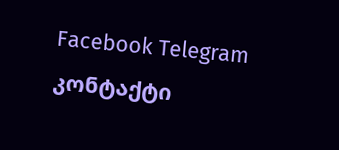Facebook Telegram კონტაქტი